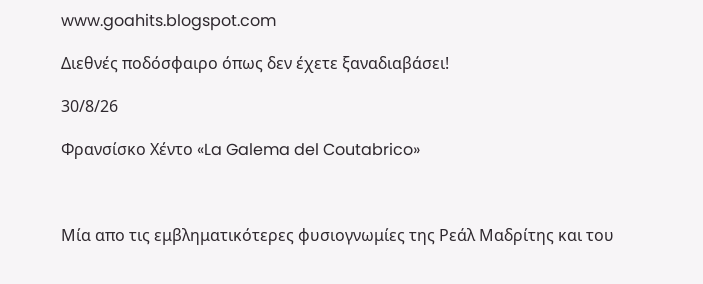www.goahits.blogspot.com

Διεθνές ποδόσφαιρο όπως δεν έχετε ξαναδιαβάσει!

30/8/26

Φρανσίσκο Χέντο «La Galema del Coutabrico»



Μία απο τις εμβληματικότερες φυσιογνωμίες της Ρεάλ Μαδρίτης και του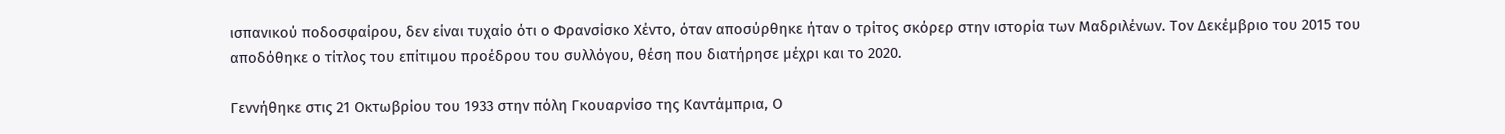ισπανικού ποδοσφαίρου, δεν είναι τυχαίο ότι ο Φρανσίσκο Χέντο, όταν αποσύρθηκε ήταν ο τρίτος σκόρερ στην ιστορία των Μαδριλένων. Τον Δεκέμβριο του 2015 του αποδόθηκε ο τίτλος του επίτιμου προέδρου του συλλόγου, θέση που διατήρησε μέχρι και το 2020.

Γεννήθηκε στις 21 Οκτωβρίου του 1933 στην πόλη Γκουαρνίσο της Καντάμπρια, Ο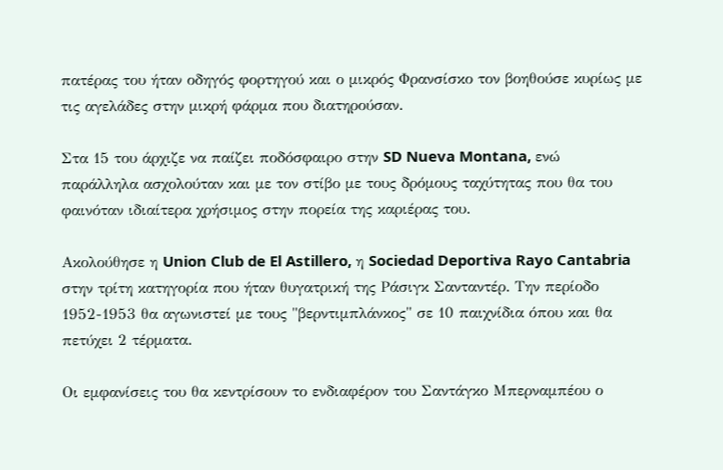πατέρας του ήταν οδηγός φορτηγού και ο μικρός Φρανσίσκο τον βοηθούσε κυρίως με τις αγελάδες στην μικρή φάρμα που διατηρούσαν.

Στα 15 του άρχιζε να παίζει ποδόσφαιρο στην SD Nueva Montana, ενώ παράλληλα ασχολούταν και με τον στίβο με τους δρόμους ταχύτητας που θα του φαινόταν ιδιαίτερα χρήσιμος στην πορεία της καριέρας του.

Ακολούθησε η Union Club de El Astillero, η Sociedad Deportiva Rayo Cantabria στην τρίτη κατηγορία που ήταν θυγατρική της Ράσιγκ Σανταντέρ. Την περίοδο 1952-1953 θα αγωνιστεί με τους "βερντιμπλάνκος" σε 10 παιχνίδια όπου και θα πετύχει 2 τέρματα.

Οι εμφανίσεις του θα κεντρίσουν το ενδιαφέρον του Σαντάγκο Μπερναμπέου ο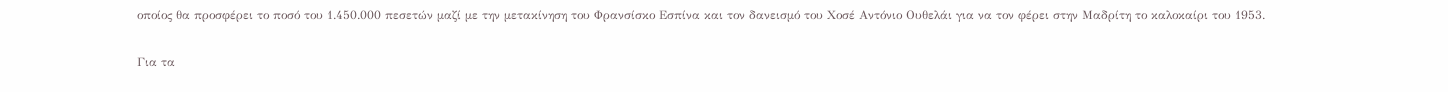οποίος θα προσφέρει το ποσό του 1.450.000 πεσετών μαζί με την μετακίνηση του Φρανσίσκο Εσπίνα και τον δανεισμό του Χοσέ Αντόνιο Ουθελάι για να τον φέρει στην Μαδρίτη το καλοκαίρι του 1953.

Για τα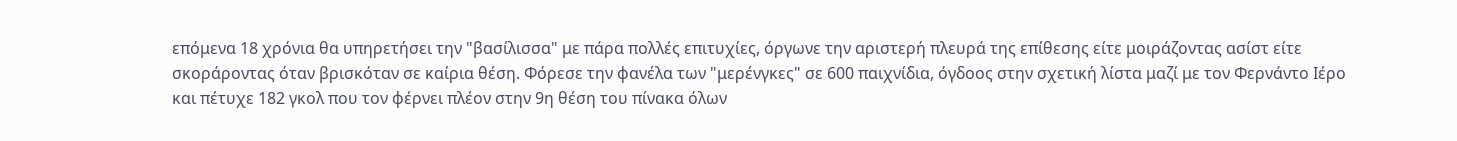επόμενα 18 χρόνια θα υπηρετήσει την "βασίλισσα" με πάρα πολλές επιτυχίες, όργωνε την αριστερή πλευρά της επίθεσης είτε μοιράζοντας ασίστ είτε σκοράροντας όταν βρισκόταν σε καίρια θέση. Φόρεσε την φανέλα των "μερένγκες" σε 600 παιχνίδια, όγδοος στην σχετική λίστα μαζί με τον Φερνάντο Ιέρο και πέτυχε 182 γκολ που τον φέρνει πλέον στην 9η θέση του πίνακα όλων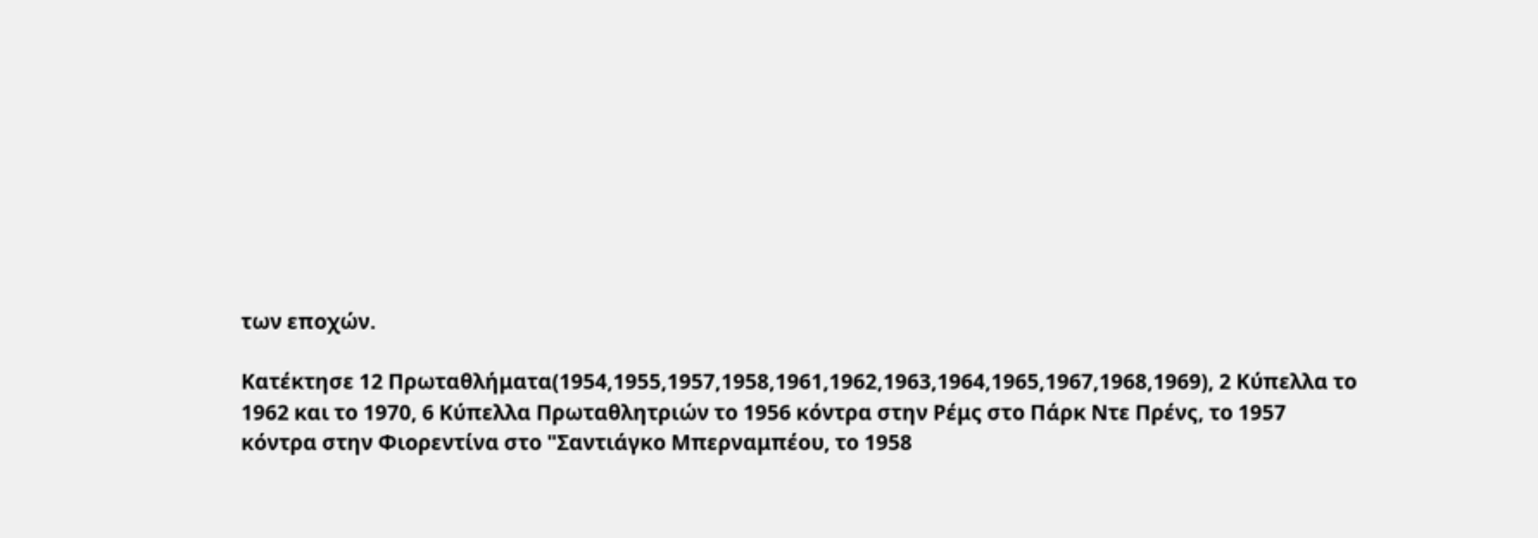των εποχών.

Κατέκτησε 12 Πρωταθλήματα(1954,1955,1957,1958,1961,1962,1963,1964,1965,1967,1968,1969), 2 Κύπελλα το 1962 και το 1970, 6 Κύπελλα Πρωταθλητριών το 1956 κόντρα στην Ρέμς στο Πάρκ Ντε Πρένς, το 1957 κόντρα στην Φιορεντίνα στο "Σαντιάγκο Μπερναμπέου, το 1958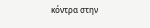κόντρα στην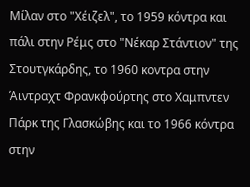Μίλαν στο "Χέιζελ", το 1959 κόντρα και πάλι στην Ρέμς στο "Νέκαρ Στάντιον" της Στουτγκάρδης, το 1960 κοντρα στην Άιντραχτ Φρανκφούρτης στο Χαμπντεν Πάρκ της Γλασκώβης και το 1966 κόντρα στην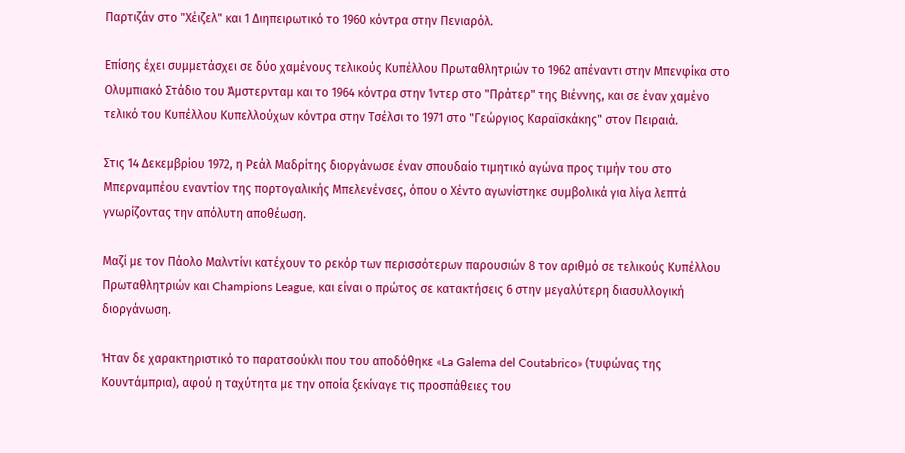Παρτιζάν στο "Χέιζελ" και 1 Διηπειρωτικό το 1960 κόντρα στην Πενιαρόλ.

Επίσης έχει συμμετάσχει σε δύο χαμένους τελικούς Κυπέλλου Πρωταθλητριών το 1962 απέναντι στην Μπενφίκα στο Ολυμπιακό Στάδιο του Άμστερνταμ και το 1964 κόντρα στην Ίντερ στο "Πράτερ" της Βιέννης, και σε έναν χαμένο τελικό του Κυπέλλου Κυπελλούχων κόντρα στην Τσέλσι το 1971 στο "Γεώργιος Καραϊσκάκης" στον Πειραιά.

Στις 14 Δεκεμβρίου 1972, η Ρεάλ Μαδρίτης διοργάνωσε έναν σπουδαίο τιμητικό αγώνα προς τιμήν του στο Μπερναμπέου εναντίον της πορτογαλικής Μπελενένσες, όπου ο Χέντο αγωνίστηκε συμβολικά για λίγα λεπτά γνωρίζοντας την απόλυτη αποθέωση.

Μαζί με τον Πάολο Μαλντίνι κατέχουν το ρεκόρ των περισσότερων παρουσιών 8 τον αριθμό σε τελικούς Κυπέλλου Πρωταθλητριών και Champions League, και είναι ο πρώτος σε κατακτήσεις 6 στην μεγαλύτερη διασυλλογική διοργάνωση.

Ήταν δε χαρακτηριστικό το παρατσούκλι που του αποδόθηκε «La Galema del Coutabrico» (τυφώνας της Κουντάμπρια), αφού η ταχύτητα με την οποία ξεκίναγε τις προσπάθειες του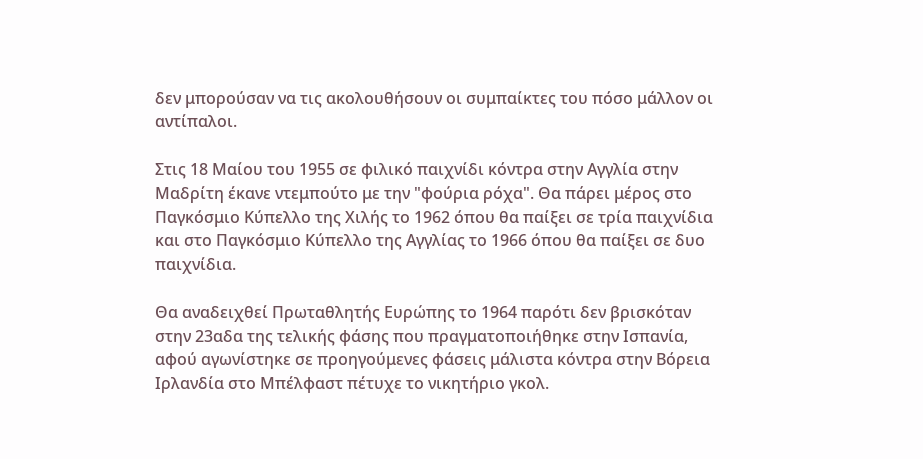δεν μπορούσαν να τις ακολουθήσουν οι συμπαίκτες του πόσο μάλλον οι αντίπαλοι.

Στις 18 Μαίου του 1955 σε φιλικό παιχνίδι κόντρα στην Αγγλία στην Μαδρίτη έκανε ντεμπούτο με την "φούρια ρόχα". Θα πάρει μέρος στο Παγκόσμιο Κύπελλο της Χιλής το 1962 όπου θα παίξει σε τρία παιχνίδια και στο Παγκόσμιο Κύπελλο της Αγγλίας το 1966 όπου θα παίξει σε δυο παιχνίδια.

Θα αναδειχθεί Πρωταθλητής Ευρώπης το 1964 παρότι δεν βρισκόταν στην 23αδα της τελικής φάσης που πραγματοποιήθηκε στην Ισπανία, αφού αγωνίστηκε σε προηγούμενες φάσεις μάλιστα κόντρα στην Βόρεια Ιρλανδία στο Μπέλφαστ πέτυχε το νικητήριο γκολ.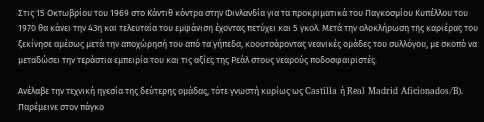Στις 15 Οκτωβρίου του 1969 στο Κάντιθ κόντρα στην Φινλανδία για τα προκριματικά του Παγκοσμίου Κυπέλλου του 1970 θα κάνει την 43η και τελευταία του εμφάνιση έχοντας πετύχει και 5 γκολ. Μετά την ολοκλήρωση της καριέρας του ξεκίνησε αμέσως μετά την αποχώρησή του από τα γήπεδα, κοουτσάροντας νεανικές ομάδες του συλλόγου, με σκοπό να μεταδώσει την τεράστια εμπειρία του και τις αξίες της Ρεάλ στους νεαρούς ποδοσφαιριστές.

Ανέλαβε την τεχνική ηγεσία της δεύτερης ομάδας, τότε γνωστή κυρίως ως Castilla ή Real Madrid Aficionados/B). Παρέμεινε στον πάγκο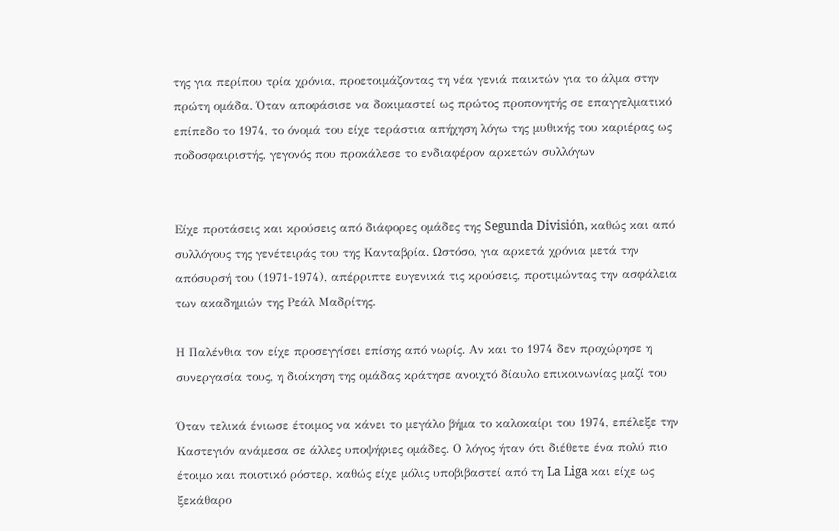της για περίπου τρία χρόνια, προετοιμάζοντας τη νέα γενιά παικτών για το άλμα στην πρώτη ομάδα. Όταν αποφάσισε να δοκιμαστεί ως πρώτος προπονητής σε επαγγελματικό επίπεδο το 1974, το όνομά του είχε τεράστια απήχηση λόγω της μυθικής του καριέρας ως ποδοσφαιριστής, γεγονός που προκάλεσε το ενδιαφέρον αρκετών συλλόγων


Είχε προτάσεις και κρούσεις από διάφορες ομάδες της Segunda División, καθώς και από συλλόγους της γενέτειράς του της Κανταβρία. Ωστόσο, για αρκετά χρόνια μετά την απόσυρσή του (1971-1974), απέρριπτε ευγενικά τις κρούσεις, προτιμώντας την ασφάλεια των ακαδημιών της Ρεάλ Μαδρίτης.

Η Παλένθια τον είχε προσεγγίσει επίσης από νωρίς. Αν και το 1974 δεν προχώρησε η συνεργασία τους, η διοίκηση της ομάδας κράτησε ανοιχτό δίαυλο επικοινωνίας μαζί του

Όταν τελικά ένιωσε έτοιμος να κάνει το μεγάλο βήμα το καλοκαίρι του 1974, επέλεξε την Καστεγιόν ανάμεσα σε άλλες υποψήφιες ομάδες. Ο λόγος ήταν ότι διέθετε ένα πολύ πιο έτοιμο και ποιοτικό ρόστερ, καθώς είχε μόλις υποβιβαστεί από τη La Liga και είχε ως ξεκάθαρο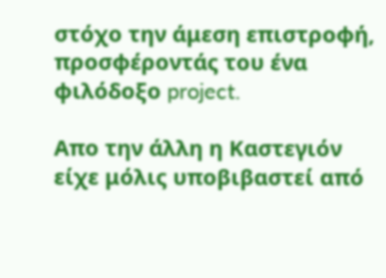στόχο την άμεση επιστροφή, προσφέροντάς του ένα φιλόδοξο project.

Απο την άλλη η Καστεγιόν είχε μόλις υποβιβαστεί από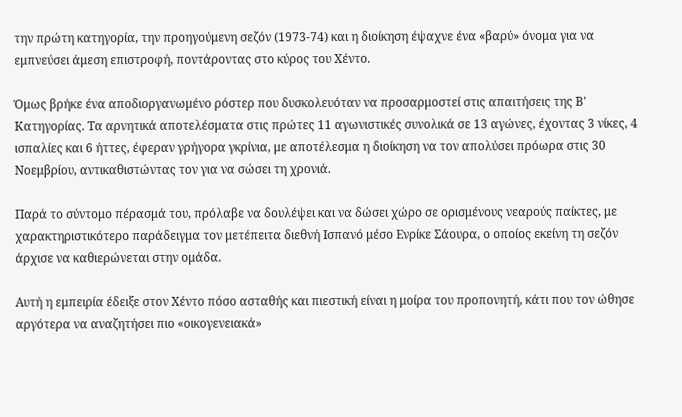την πρώτη κατηγορία, την προηγούμενη σεζόν (1973-74) και η διοίκηση έψαχνε ένα «βαρύ» όνομα για να εμπνεύσει άμεση επιστροφή, ποντάροντας στο κύρος του Χέντο.

Όμως βρήκε ένα αποδιοργανωμένο ρόστερ που δυσκολευόταν να προσαρμοστεί στις απαιτήσεις της Β' Κατηγορίας. Τα αρνητικά αποτελέσματα στις πρώτες 11 αγωνιστικές συνολικά σε 13 αγώνες, έχοντας 3 νίκες, 4 ισπαλίες και 6 ήττες, έφεραν γρήγορα γκρίνια, με αποτέλεσμα η διοίκηση να τον απολύσει πρόωρα στις 30 Νοεμβρίου, αντικαθιστώντας τον για να σώσει τη χρονιά.

Παρά το σύντομο πέρασμά του, πρόλαβε να δουλέψει και να δώσει χώρο σε ορισμένους νεαρούς παίκτες, με χαρακτηριστικότερο παράδειγμα τον μετέπειτα διεθνή Ισπανό μέσο Ενρίκε Σάουρα, ο οποίος εκείνη τη σεζόν άρχισε να καθιερώνεται στην ομάδα.

Αυτή η εμπειρία έδειξε στον Χέντο πόσο ασταθής και πιεστική είναι η μοίρα του προπονητή, κάτι που τον ώθησε αργότερα να αναζητήσει πιο «οικογενειακά»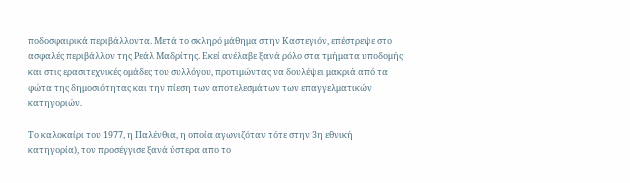ποδοσφαιρικά περιβάλλοντα. Μετά το σκληρό μάθημα στην Καστεγιόν, επέστρεψε στο ασφαλές περιβάλλον της Ρεάλ Μαδρίτης. Εκεί ανέλαβε ξανά ρόλο στα τμήματα υποδομής και στις ερασιτεχνικές ομάδες του συλλόγου, προτιμώντας να δουλέψει μακριά από τα φώτα της δημοσιότητας και την πίεση των αποτελεσμάτων των επαγγελματικών κατηγοριών.

Το καλοκαίρι του 1977, η Παλένθια, η οποία αγωνιζόταν τότε στην 3η εθνική κατηγορία), τον προσέγγισε ξανά ύστερα απο το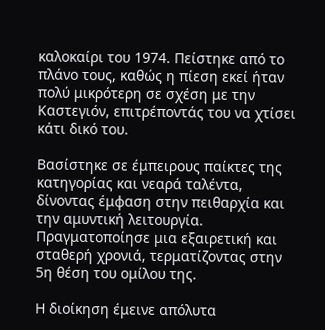καλοκαίρι του 1974. Πείστηκε από το πλάνο τους, καθώς η πίεση εκεί ήταν πολύ μικρότερη σε σχέση με την Καστεγιόν, επιτρέποντάς του να χτίσει κάτι δικό του.

Βασίστηκε σε έμπειρους παίκτες της κατηγορίας και νεαρά ταλέντα, δίνοντας έμφαση στην πειθαρχία και την αμυντική λειτουργία. Πραγματοποίησε μια εξαιρετική και σταθερή χρονιά, τερματίζοντας στην 5η θέση του ομίλου της.

Η διοίκηση έμεινε απόλυτα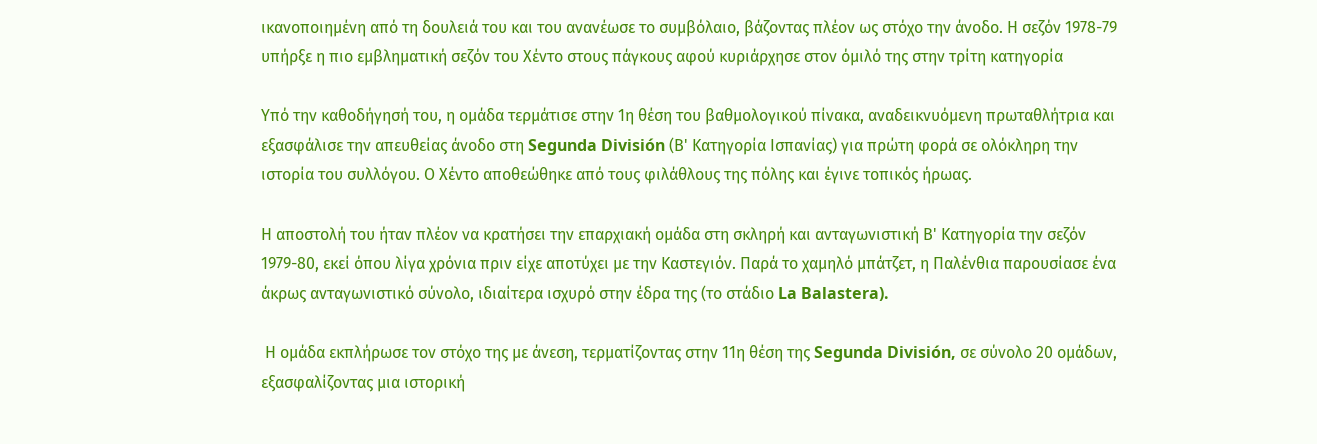ικανοποιημένη από τη δουλειά του και του ανανέωσε το συμβόλαιο, βάζοντας πλέον ως στόχο την άνοδο. Η σεζόν 1978-79 υπήρξε η πιο εμβληματική σεζόν του Χέντο στους πάγκους αφού κυριάρχησε στον όμιλό της στην τρίτη κατηγορία

Υπό την καθοδήγησή του, η ομάδα τερμάτισε στην 1η θέση του βαθμολογικού πίνακα, αναδεικνυόμενη πρωταθλήτρια και εξασφάλισε την απευθείας άνοδο στη Segunda División (Β' Κατηγορία Ισπανίας) για πρώτη φορά σε ολόκληρη την ιστορία του συλλόγου. Ο Χέντο αποθεώθηκε από τους φιλάθλους της πόλης και έγινε τοπικός ήρωας.

Η αποστολή του ήταν πλέον να κρατήσει την επαρχιακή ομάδα στη σκληρή και ανταγωνιστική Β' Κατηγορία την σεζόν 1979-80, εκεί όπου λίγα χρόνια πριν είχε αποτύχει με την Καστεγιόν. Παρά το χαμηλό μπάτζετ, η Παλένθια παρουσίασε ένα άκρως ανταγωνιστικό σύνολο, ιδιαίτερα ισχυρό στην έδρα της (το στάδιο La Balastera).

 Η ομάδα εκπλήρωσε τον στόχο της με άνεση, τερματίζοντας στην 11η θέση της Segunda División, σε σύνολο 20 ομάδων, εξασφαλίζοντας μια ιστορική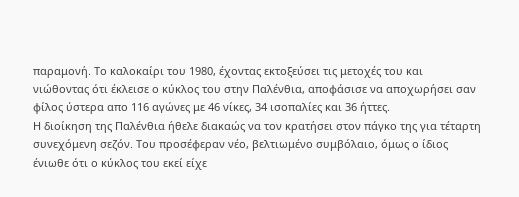παραμονή. Το καλοκαίρι του 1980, έχοντας εκτοξεύσει τις μετοχές του και νιώθοντας ότι έκλεισε ο κύκλος του στην Παλένθια, αποφάσισε να αποχωρήσει σαν φίλος ύστερα απο 116 αγώνες με 46 νίκες, 34 ισοπαλίες και 36 ήττες.
Η διοίκηση της Παλένθια ήθελε διακαώς να τον κρατήσει στον πάγκο της για τέταρτη συνεχόμενη σεζόν. Του προσέφεραν νέο, βελτιωμένο συμβόλαιο, όμως ο ίδιος ένιωθε ότι ο κύκλος του εκεί είχε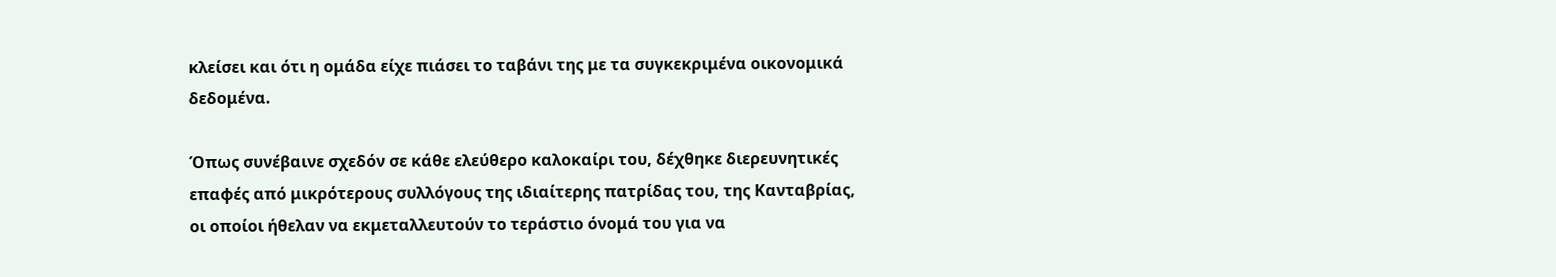κλείσει και ότι η ομάδα είχε πιάσει το ταβάνι της με τα συγκεκριμένα οικονομικά δεδομένα.

Όπως συνέβαινε σχεδόν σε κάθε ελεύθερο καλοκαίρι του, δέχθηκε διερευνητικές επαφές από μικρότερους συλλόγους της ιδιαίτερης πατρίδας του, της Κανταβρίας, οι οποίοι ήθελαν να εκμεταλλευτούν το τεράστιο όνομά του για να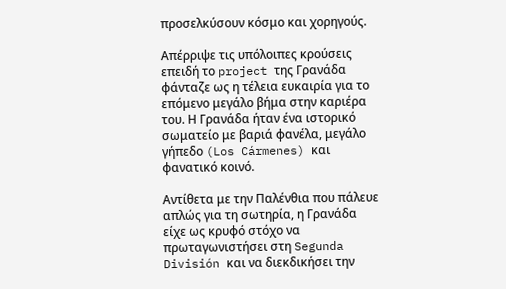προσελκύσουν κόσμο και χορηγούς.

Απέρριψε τις υπόλοιπες κρούσεις επειδή το project της Γρανάδα φάνταζε ως η τέλεια ευκαιρία για το επόμενο μεγάλο βήμα στην καριέρα του. Η Γρανάδα ήταν ένα ιστορικό σωματείο με βαριά φανέλα, μεγάλο γήπεδο (Los Cármenes) και φανατικό κοινό.

Αντίθετα με την Παλένθια που πάλευε απλώς για τη σωτηρία, η Γρανάδα είχε ως κρυφό στόχο να πρωταγωνιστήσει στη Segunda División και να διεκδικήσει την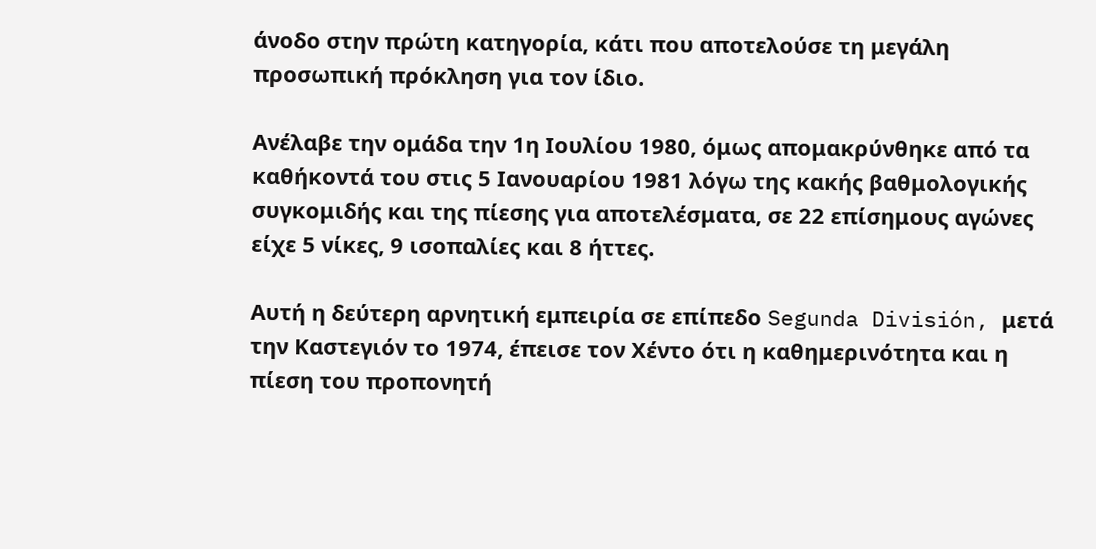άνοδο στην πρώτη κατηγορία, κάτι που αποτελούσε τη μεγάλη προσωπική πρόκληση για τον ίδιο.

Ανέλαβε την ομάδα την 1η Ιουλίου 1980, όμως απομακρύνθηκε από τα καθήκοντά του στις 5 Ιανουαρίου 1981 λόγω της κακής βαθμολογικής συγκομιδής και της πίεσης για αποτελέσματα, σε 22 επίσημους αγώνες είχε 5 νίκες, 9 ισοπαλίες και 8 ήττες.

Αυτή η δεύτερη αρνητική εμπειρία σε επίπεδο Segunda División, μετά την Καστεγιόν το 1974, έπεισε τον Χέντο ότι η καθημερινότητα και η πίεση του προπονητή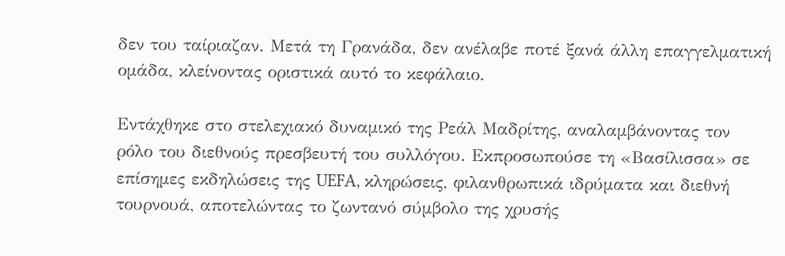δεν του ταίριαζαν. Μετά τη Γρανάδα, δεν ανέλαβε ποτέ ξανά άλλη επαγγελματική ομάδα, κλείνοντας οριστικά αυτό το κεφάλαιο.

Εντάχθηκε στο στελεχιακό δυναμικό της Ρεάλ Μαδρίτης, αναλαμβάνοντας τον ρόλο του διεθνούς πρεσβευτή του συλλόγου. Εκπροσωπούσε τη «Βασίλισσα» σε επίσημες εκδηλώσεις της UEFA, κληρώσεις, φιλανθρωπικά ιδρύματα και διεθνή τουρνουά, αποτελώντας το ζωντανό σύμβολο της χρυσής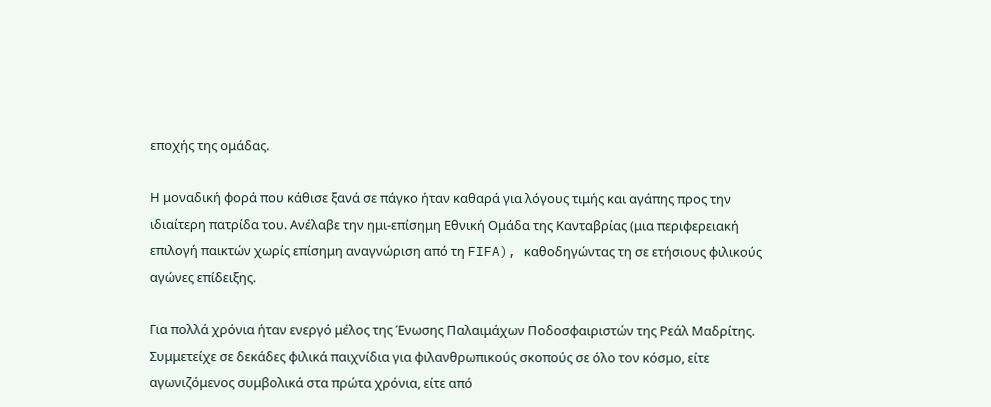εποχής της ομάδας.

Η μοναδική φορά που κάθισε ξανά σε πάγκο ήταν καθαρά για λόγους τιμής και αγάπης προς την ιδιαίτερη πατρίδα του. Ανέλαβε την ημι-επίσημη Εθνική Ομάδα της Κανταβρίας (μια περιφερειακή επιλογή παικτών χωρίς επίσημη αναγνώριση από τη FIFA), καθοδηγώντας τη σε ετήσιους φιλικούς αγώνες επίδειξης.

Για πολλά χρόνια ήταν ενεργό μέλος της Ένωσης Παλαιμάχων Ποδοσφαιριστών της Ρεάλ Μαδρίτης. Συμμετείχε σε δεκάδες φιλικά παιχνίδια για φιλανθρωπικούς σκοπούς σε όλο τον κόσμο, είτε αγωνιζόμενος συμβολικά στα πρώτα χρόνια, είτε από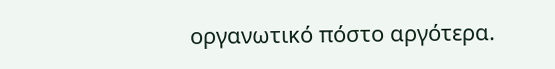οργανωτικό πόστο αργότερα.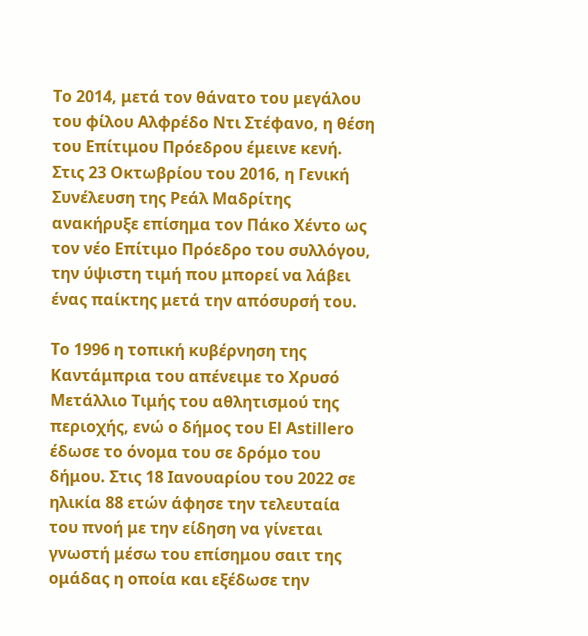Το 2014, μετά τον θάνατο του μεγάλου του φίλου Αλφρέδο Ντι Στέφανο, η θέση του Επίτιμου Πρόεδρου έμεινε κενή. Στις 23 Οκτωβρίου του 2016, η Γενική Συνέλευση της Ρεάλ Μαδρίτης ανακήρυξε επίσημα τον Πάκο Χέντο ως τον νέο Επίτιμο Πρόεδρο του συλλόγου, την ύψιστη τιμή που μπορεί να λάβει ένας παίκτης μετά την απόσυρσή του.

Το 1996 η τοπική κυβέρνηση της Καντάμπρια του απένειμε το Χρυσό Μετάλλιο Τιμής του αθλητισμού της περιοχής, ενώ ο δήμος του El Astillero έδωσε το όνομα του σε δρόμο του δήμου. Στις 18 Ιανουαρίου του 2022 σε ηλικία 88 ετών άφησε την τελευταία του πνοή με την είδηση να γίνεται γνωστή μέσω του επίσημου σαιτ της ομάδας η οποία και εξέδωσε την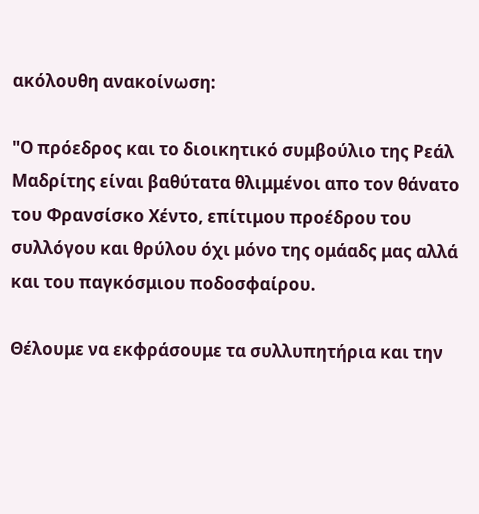ακόλουθη ανακοίνωση:

"Ο πρόεδρος και το διοικητικό συμβούλιο της Ρεάλ Μαδρίτης είναι βαθύτατα θλιμμένοι απο τον θάνατο του Φρανσίσκο Χέντο, επίτιμου προέδρου του συλλόγου και θρύλου όχι μόνο της ομάαδς μας αλλά και του παγκόσμιου ποδοσφαίρου.

Θέλουμε να εκφράσουμε τα συλλυπητήρια και την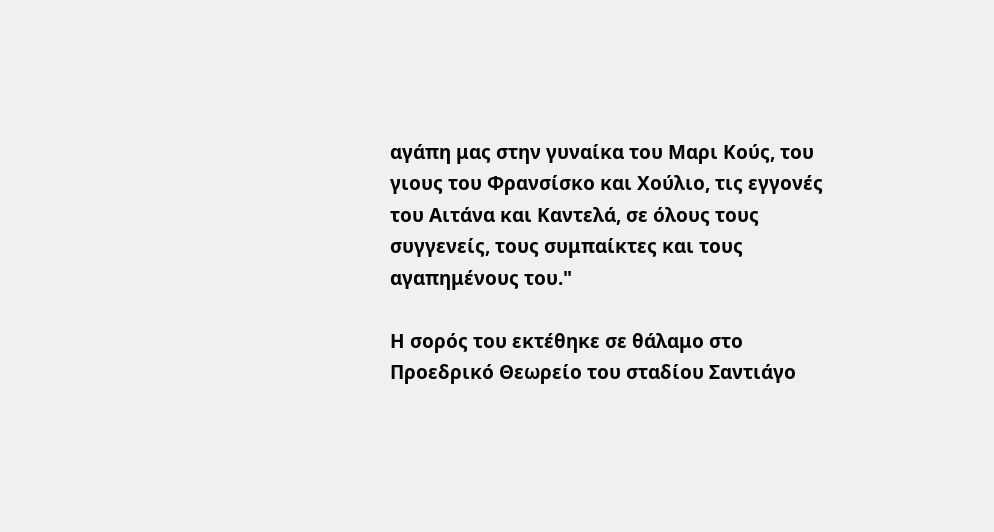αγάπη μας στην γυναίκα του Μαρι Κούς, του γιους του Φρανσίσκο και Χούλιο, τις εγγονές του Αιτάνα και Καντελά, σε όλους τους συγγενείς, τους συμπαίκτες και τους αγαπημένους του."

Η σορός του εκτέθηκε σε θάλαμο στο Προεδρικό Θεωρείο του σταδίου Σαντιάγο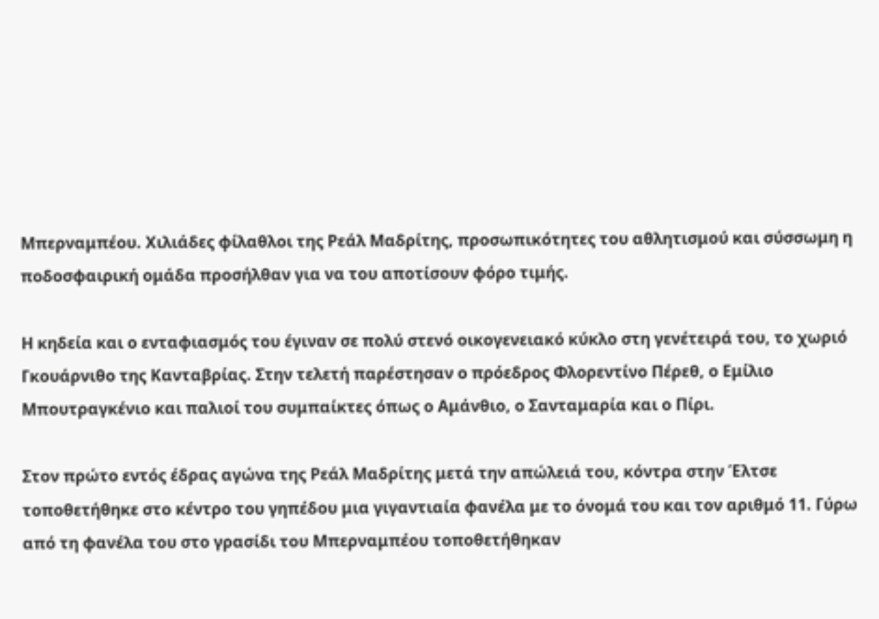Μπερναμπέου. Χιλιάδες φίλαθλοι της Ρεάλ Μαδρίτης, προσωπικότητες του αθλητισμού και σύσσωμη η ποδοσφαιρική ομάδα προσήλθαν για να του αποτίσουν φόρο τιμής.

Η κηδεία και ο ενταφιασμός του έγιναν σε πολύ στενό οικογενειακό κύκλο στη γενέτειρά του, το χωριό Γκουάρνιθο της Κανταβρίας. Στην τελετή παρέστησαν ο πρόεδρος Φλορεντίνο Πέρεθ, ο Εμίλιο Μπουτραγκένιο και παλιοί του συμπαίκτες όπως ο Αμάνθιο, ο Σανταμαρία και ο Πίρι.

Στον πρώτο εντός έδρας αγώνα της Ρεάλ Μαδρίτης μετά την απώλειά του, κόντρα στην Έλτσε τοποθετήθηκε στο κέντρο του γηπέδου μια γιγαντιαία φανέλα με το όνομά του και τον αριθμό 11. Γύρω από τη φανέλα του στο γρασίδι του Μπερναμπέου τοποθετήθηκαν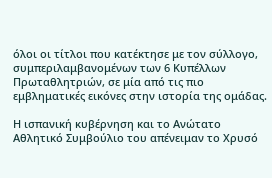όλοι οι τίτλοι που κατέκτησε με τον σύλλογο, συμπεριλαμβανομένων των 6 Κυπέλλων Πρωταθλητριών, σε μία από τις πιο εμβληματικές εικόνες στην ιστορία της ομάδας.

Η ισπανική κυβέρνηση και το Ανώτατο Αθλητικό Συμβούλιο του απένειμαν το Χρυσό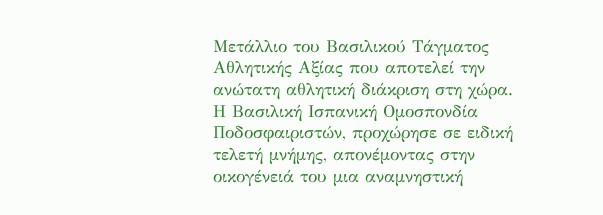Μετάλλιο του Βασιλικού Τάγματος Αθλητικής Αξίας που αποτελεί την ανώτατη αθλητική διάκριση στη χώρα. Η Βασιλική Ισπανική Ομοσπονδία Ποδοσφαιριστών, προχώρησε σε ειδική τελετή μνήμης, απονέμοντας στην οικογένειά του μια αναμνηστική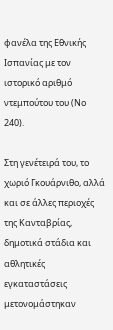φανέλα της Εθνικής Ισπανίας με τον ιστορικό αριθμό ντεμπούτου του (Νο 240).

Στη γενέτειρά του, το χωριό Γκουάρνιθο, αλλά και σε άλλες περιοχές της Κανταβρίας, δημοτικά στάδια και αθλητικές εγκαταστάσεις μετονομάστηκαν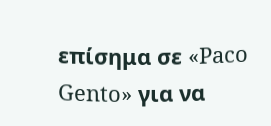επίσημα σε «Paco Gento» για να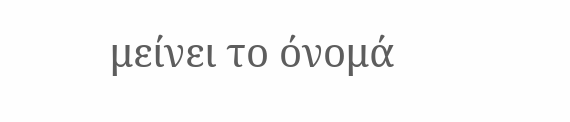μείνει το όνομά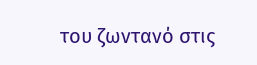του ζωντανό στις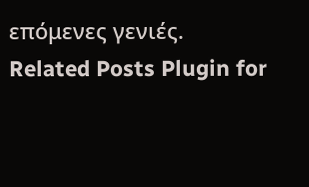επόμενες γενιές.
Related Posts Plugin for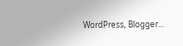WordPress, Blogger...